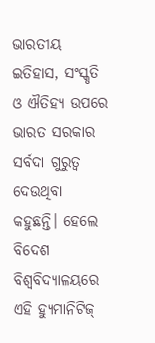ଭାରତୀୟ ଇତିହାସ, ସଂସ୍କୃତି ଓ ଐତିହ୍ୟ ଉପରେ ଭାରତ ସରକାର ସର୍ବଦା ଗୁରୁତ୍ୱ ଦେଉଥିବା କହୁଛନ୍ତି। ହେଲେ ବିଦେଶ ବିଶ୍ୱବିଦ୍ୟାଳୟରେ ଏହି ହ୍ୟୁମାନିଟିଜ୍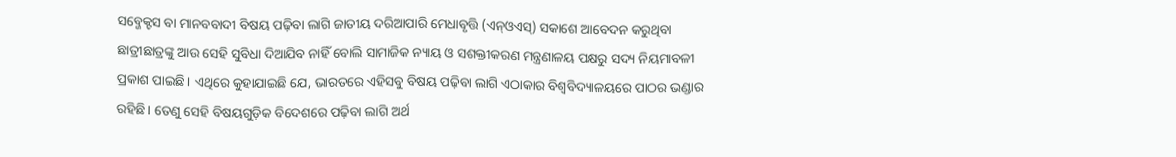ସବ୍ଜେକ୍ଟସ ବା ମାନବବାଦୀ ବିଷୟ ପଢ଼ିବା ଲାଗି ଜାତୀୟ ଦରିଆପାରି ମେଧାବୃତ୍ତି (ଏନ୍ଓଏସ୍) ସକାଶେ ଆବେଦନ କରୁଥିବା ଛାତ୍ରୀଛାତ୍ରଙ୍କୁ ଆଉ ସେହି ସୁବିଧା ଦିଆଯିବ ନାହିଁ ବୋଲି ସାମାଜିକ ନ୍ୟାୟ ଓ ସଶକ୍ତୀକରଣ ମନ୍ତ୍ରଣାଳୟ ପକ୍ଷରୁ ସଦ୍ୟ ନିୟମାବଳୀ ପ୍ରକାଶ ପାଇଛି। ଏଥିରେ କୁହାଯାଇଛି ଯେ, ଭାରତରେ ଏହିସବୁ ବିଷୟ ପଢ଼ିବା ଲାଗି ଏଠାକାର ବିଶ୍ୱବିଦ୍ୟାଳୟରେ ପାଠର ଭଣ୍ଡାର ରହିଛି। ତେଣୁ ସେହି ବିଷୟଗୁଡ଼ିକ ବିଦେଶରେ ପଢ଼ିବା ଲାଗି ଅର୍ଥ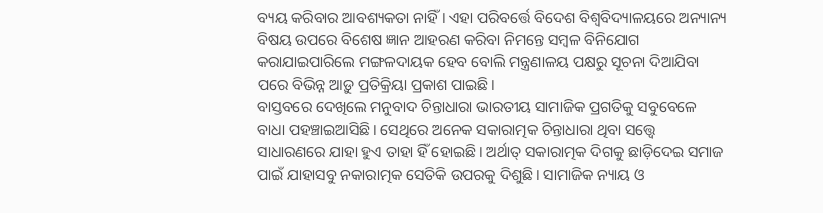ବ୍ୟୟ କରିବାର ଆବଶ୍ୟକତା ନାହିଁ। ଏହା ପରିବର୍ତ୍ତେ ବିଦେଶ ବିଶ୍ୱବିଦ୍ୟାଳୟରେ ଅନ୍ୟାନ୍ୟ ବିଷୟ ଉପରେ ବିଶେଷ ଜ୍ଞାନ ଆହରଣ କରିବା ନିମନ୍ତେ ସମ୍ବଳ ବିନିଯୋଗ କରାଯାଇପାରିଲେ ମଙ୍ଗଳଦାୟକ ହେବ ବୋଲି ମନ୍ତ୍ରଣାଳୟ ପକ୍ଷରୁ ସୂଚନା ଦିଆଯିବା ପରେ ବିଭିନ୍ନ ଆଡ଼ୁ ପ୍ରତିକ୍ରିୟା ପ୍ରକାଶ ପାଇଛି।
ବାସ୍ତବରେ ଦେଖିଲେ ମନୁବାଦ ଚିନ୍ତାଧାରା ଭାରତୀୟ ସାମାଜିକ ପ୍ରଗତିକୁ ସବୁବେଳେ ବାଧା ପହଞ୍ଚାଇଆସିଛି। ସେଥିରେ ଅନେକ ସକାରାତ୍ମକ ଚିନ୍ତାଧାରା ଥିବା ସତ୍ତ୍ୱେ ସାଧାରଣରେ ଯାହା ହୁଏ ତାହା ହିଁ ହୋଇଛି। ଅର୍ଥାତ୍ ସକାରାତ୍ମକ ଦିଗକୁ ଛାଡ଼ିଦେଇ ସମାଜ ପାଇଁ ଯାହାସବୁ ନକାରାତ୍ମକ ସେତିକି ଉପରକୁ ଦିଶୁଛି। ସାମାଜିକ ନ୍ୟାୟ ଓ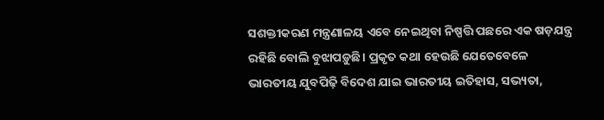ସଶକ୍ତୀକରଣ ମନ୍ତ୍ରଣାଳୟ ଏବେ ନେଇଥିବା ନିଷ୍ପତ୍ତି ପଛରେ ଏକ ଷଡ଼ଯନ୍ତ୍ର ରହିଛି ବୋଲି ବୁଝାପଡ଼ୁଛି। ପ୍ରକୃତ କଥା ହେଉଛି ଯେତେବେଳେ ଭାରତୀୟ ଯୁବପିଢ଼ି ବିଦେଶ ଯାଇ ଭାରତୀୟ ଇତିହାସ, ସଭ୍ୟତା,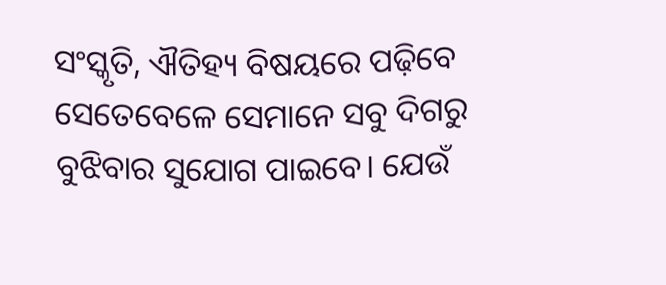ସଂସ୍କୃତି, ଐତିହ୍ୟ ବିଷୟରେ ପଢ଼ିବେ ସେତେବେଳେ ସେମାନେ ସବୁ ଦିଗରୁ ବୁଝିବାର ସୁଯୋଗ ପାଇବେ। ଯେଉଁ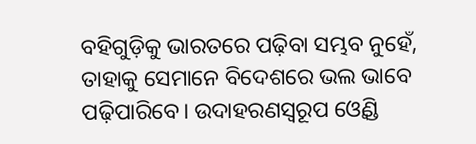ବହିଗୁଡ଼ିକୁ ଭାରତରେ ପଢ଼ିବା ସମ୍ଭବ ନୁହେଁ, ତାହାକୁ ସେମାନେ ବିଦେଶରେ ଭଲ ଭାବେ ପଢ଼ିପାରିବେ। ଉଦାହରଣସ୍ବରୂପ ଓ୍ବେଣ୍ଡି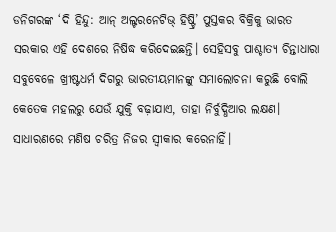ଡନିଗରଙ୍କ ‘ଦି ହିନ୍ଦୁ: ଆନ୍ ଅଲ୍ଟରନେଟିଭ୍ ହିଷ୍ଟ୍ରି’ ପୁସ୍ତକର ବିକ୍ରିକୁ ଭାରତ ସରକାର ଏହି ଦେଶରେ ନିଷିଦ୍ଧ କରିଦେଇଛନ୍ତି। ସେହିସବୁ ପାଶ୍ଚାତ୍ୟ ଚିନ୍ତାଧାରା ସବୁବେଳେ ଖ୍ରୀଷ୍ଟଧର୍ମ ଦିଗରୁ ଭାରତୀୟମାନଙ୍କୁ ସମାଲୋଚନା କରୁଛି ବୋଲି କେତେକ ମହଲରୁ ଯେଉଁ ଯୁକ୍ତି ବଢ଼ାଯାଏ, ତାହା ନିର୍ବୁଦ୍ଧିଆର ଲକ୍ଷଣ। ସାଧାରଣରେ ମଣିଷ ଚରିତ୍ର ନିଜର ସ୍ବୀକାର କରେନାହିଁ।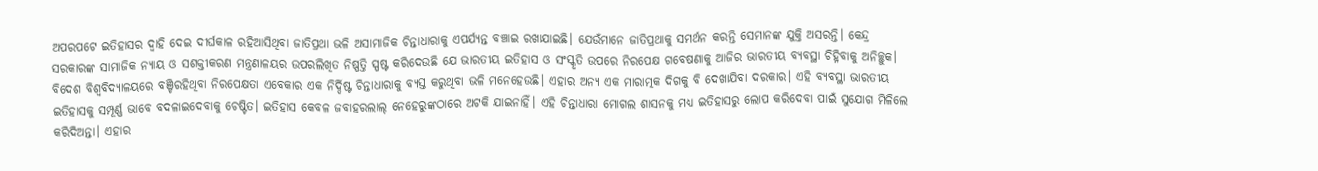ଅପରପଟେ ଇତିହାସର ଦ୍ୱାହି ଦେଇ ଦୀର୍ଘକାଳ ରହିଆସିଥିବା ଜାତିପ୍ରଥା ଭଳି ଅସାମାଜିକ ଚିନ୍ତାଧାରାକୁ ଏପର୍ଯ୍ୟନ୍ତ ବଞ୍ଚାଇ ରଖାଯାଇଛି। ଯେଉଁମାନେ ଜାତିପ୍ରଥାକୁ ସମର୍ଥନ କରନ୍ତି ସେମାନଙ୍କ ଯୁକ୍ତି ଅସରନ୍ତି। କେନ୍ଦ୍ର ସରକାରଙ୍କ ସାମାଜିକ ନ୍ୟାୟ ଓ ସଶକ୍ତୀକରଣ ମନ୍ତ୍ରଣାଳୟର ଉପରଲିଖିତ ନିଷ୍ପତ୍ତି ସ୍ପଷ୍ଟ କରିଦେଉଛି ଯେ ଭାରତୀୟ ଇତିହାସ ଓ ସଂସ୍କୃତି ଉପରେ ନିରପେକ୍ଷ ଗବେଷଣାକୁ ଆଜିର ଭାରତୀୟ ବ୍ୟବସ୍ଥା ଚିହ୍ନିବାକୁ ଅନିଚ୍ଛୁକ। ବିଦେଶ ବିଶ୍ୱବିଦ୍ୟାଳୟରେ ବଞ୍ଚିରହିଥିବା ନିରପେକ୍ଷତା ଏବେକାର ଏକ ନିର୍ଦ୍ଦିଷ୍ଟ ଚିନ୍ତାଧାରାକୁ ବ୍ୟସ୍ତ କରୁଥିବା ଭଳି ମନେହେଉଛି। ଏହାର ଅନ୍ୟ ଏକ ମାରାତ୍ମକ ଦିଗକୁ ବି ଦେଖାଯିବା ଦରକାର। ଏହି ବ୍ୟବସ୍ଥା ଭାରତୀୟ ଇତିହାସକୁ ସମ୍ପୂର୍ଣ୍ଣ ଭାବେ ବଦଳାଇଦେବାକୁ ଚେଷ୍ଟିତ। ଇତିହାସ କେବଳ ଜବାହରଲାଲ୍ ନେହେରୁଙ୍କଠାରେ ଅଟକି ଯାଇନାହିଁ। ଏହି ଚିନ୍ତାଧାରା ମୋଗଲ ଶାସନକୁ ମଧ୍ୟ ଇତିହାସରୁ ଲୋପ କରିଦେବା ପାଇଁ ସୁଯୋଗ ମିଳିଲେ କରିଦିଅନ୍ତା। ଏହାର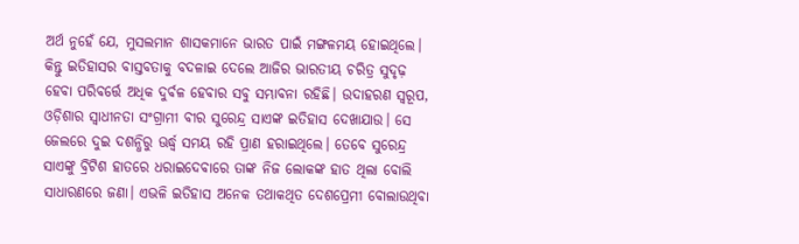ଅର୍ଥ ନୁହେଁ ଯେ, ମୁସଲମାନ ଶାସକମାନେ ଭାରତ ପାଇଁ ମଙ୍ଗଳମୟ ହୋଇଥିଲେ। କିନ୍ତୁ ଇତିହାସର ବାସ୍ତବତାକୁ ବଦଳାଇ ଦେଲେ ଆଜିର ଭାରତୀୟ ଚରିତ୍ର ସୁଦୃଢ଼ ହେବା ପରିବର୍ତ୍ତେ ଅଧିକ ଦୁର୍ବଳ ହେବାର ସବୁ ସମ୍ଭାବନା ରହିଛି। ଉଦାହରଣ ସ୍ବରୂପ, ଓଡ଼ିଶାର ସ୍ବାଧୀନତା ସଂଗ୍ରାମୀ ବୀର ସୁରେନ୍ଦ୍ର ସାଏଙ୍କ ଇତିହାସ ଦେଖାଯାଉ। ସେ ଜେଲରେ ଦୁଇ ଦଶନ୍ଧିରୁ ଊର୍ଦ୍ଧ୍ୱ ସମୟ ରହି ପ୍ରାଣ ହରାଇଥିଲେ। ତେବେ ସୁରେନ୍ଦ୍ର ସାଏଙ୍କୁ ବ୍ରିଟିଶ ହାତରେ ଧରାଇଦେବାରେ ତାଙ୍କ ନିଜ ଲୋକଙ୍କ ହାତ ଥିଲା ବୋଲି ସାଧାରଣରେ ଜଣା। ଏଭଳି ଇତିହାସ ଅନେକ ତଥାକଥିତ ଦେଶପ୍ରେମୀ ବୋଲାଉଥିବା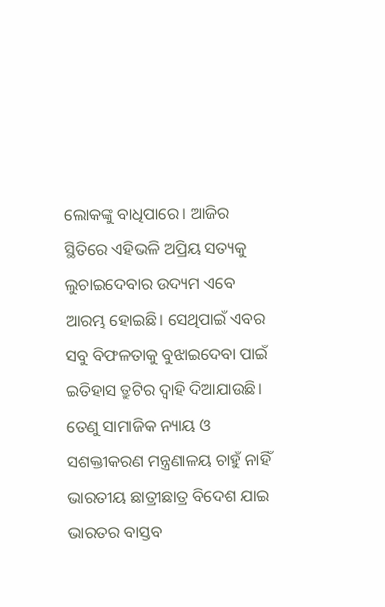ଲୋକଙ୍କୁ ବାଧିପାରେ। ଆଜିର ସ୍ଥିତିରେ ଏହିଭଳି ଅପ୍ରିୟ ସତ୍ୟକୁ ଲୁଚାଇଦେବାର ଉଦ୍ୟମ ଏବେ ଆରମ୍ଭ ହୋଇଛି। ସେଥିପାଇଁ ଏବର ସବୁ ବିଫଳତାକୁ ବୁଝାଇଦେବା ପାଇଁ ଇତିହାସ ତ୍ରୁଟିର ଦ୍ୱାହି ଦିଆଯାଉଛି। ତେଣୁ ସାମାଜିକ ନ୍ୟାୟ ଓ ସଶକ୍ତୀକରଣ ମନ୍ତ୍ରଣାଳୟ ଚାହୁଁ ନାହିଁ ଭାରତୀୟ ଛାତ୍ରୀଛାତ୍ର ବିଦେଶ ଯାଇ ଭାରତର ବାସ୍ତବ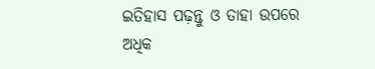ଇତିହାସ ପଢ଼ନ୍ତୁ ଓ ତାହା ଉପରେ ଅଧିକ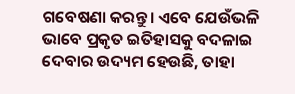ଗବେଷଣା କରନ୍ତୁ। ଏବେ ଯେଉଁଭଳି ଭାବେ ପ୍ରକୃତ ଇତିହାସକୁ ବଦଳାଇ ଦେବାର ଉଦ୍ୟମ ହେଉଛି, ତାହା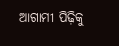ଆଗାମୀ ପିଢ଼ିକୁ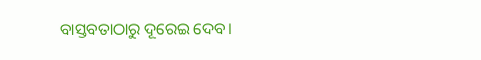ବାସ୍ତବତାଠାରୁ ଦୂରେଇ ଦେବ।